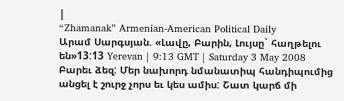|
“Zhamanak” Armenian-American Political Daily
Արամ Սարգսյան. «Լավը, Բարին, Լույսը` հաղթելու են»13:13 Yerevan | 9:13 GMT | Saturday 3 May 2008 Բարեւ ձեզ: Մեր նախորդ նմանատիպ հանդիպումից անցել է շուրջ չորս եւ կես ամիս: Շատ կարճ մի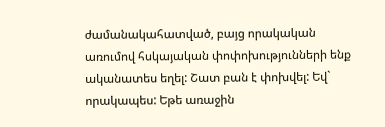ժամանակահատված, բայց որակական առումով հսկայական փոփոխությունների ենք ականատես եղել: Շատ բան է փոխվել: Եվ` որակապես: Եթե առաջին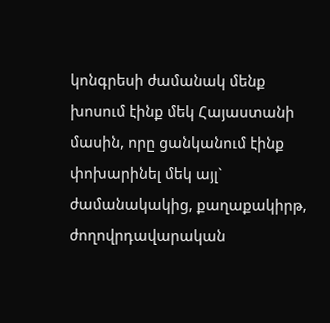կոնգրեսի ժամանակ մենք խոսում էինք մեկ Հայաստանի մասին, որը ցանկանում էինք փոխարինել մեկ այլ` ժամանակակից, քաղաքակիրթ, ժողովրդավարական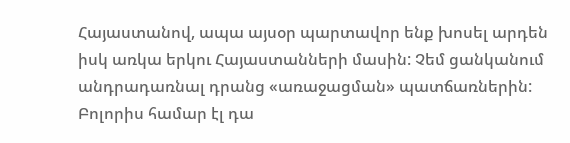Հայաստանով, ապա այսօր պարտավոր ենք խոսել արդեն իսկ առկա երկու Հայաստանների մասին: Չեմ ցանկանում անդրադառնալ դրանց «առաջացման» պատճառներին: Բոլորիս համար էլ դա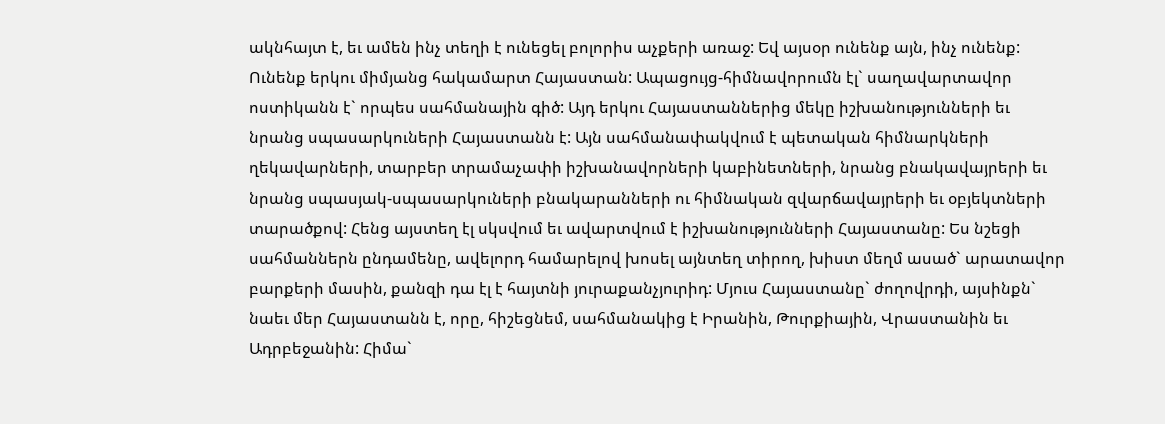ակնհայտ է, եւ ամեն ինչ տեղի է ունեցել բոլորիս աչքերի առաջ: Եվ այսօր ունենք այն, ինչ ունենք: Ունենք երկու միմյանց հակամարտ Հայաստան: Ապացույց-հիմնավորումն էլ` սաղավարտավոր ոստիկանն է` որպես սահմանային գիծ: Այդ երկու Հայաստաններից մեկը իշխանությունների եւ նրանց սպասարկուների Հայաստանն է: Այն սահմանափակվում է պետական հիմնարկների ղեկավարների, տարբեր տրամաչափի իշխանավորների կաբինետների, նրանց բնակավայրերի եւ նրանց սպասյակ-սպասարկուների բնակարանների ու հիմնական զվարճավայրերի եւ օբյեկտների տարածքով: Հենց այստեղ էլ սկսվում եւ ավարտվում է իշխանությունների Հայաստանը: Ես նշեցի սահմաններն ընդամենը, ավելորդ համարելով խոսել այնտեղ տիրող, խիստ մեղմ ասած` արատավոր բարքերի մասին, քանզի դա էլ է հայտնի յուրաքանչյուրիդ: Մյուս Հայաստանը` ժողովրդի, այսինքն` նաեւ մեր Հայաստանն է, որը, հիշեցնեմ, սահմանակից է Իրանին, Թուրքիային, Վրաստանին եւ Ադրբեջանին: Հիմա`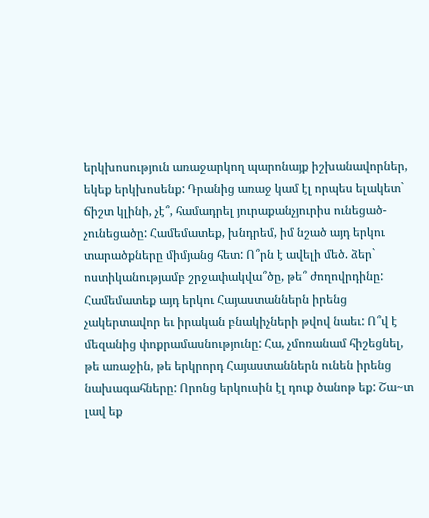երկխոսություն առաջարկող պարոնայք իշխանավորներ, եկեք երկխոսենք: Դրանից առաջ կամ էլ որպես ելակետ` ճիշտ կլինի, չէ՞, համադրել յուրաքանչյուրիս ունեցած-չունեցածը: Համեմատեք, խնդրեմ, իմ նշած այդ երկու տարածքները միմյանց հետ: Ո՞րն է ավելի մեծ. ձեր` ոստիկանությամբ շրջափակվա՞ծը, թե՞ ժողովրդինը: Համեմատեք այդ երկու Հայաստաններն իրենց չակերտավոր եւ իրական բնակիչների թվով նաեւ: Ո՞վ է մեզանից փոքրամասնությունը: Հա, չմոռանամ հիշեցնել, թե առաջին, թե երկրորդ Հայաստաններն ունեն իրենց նախագահները: Որոնց երկուսին էլ դուք ծանոթ եք: Շա~տ լավ եք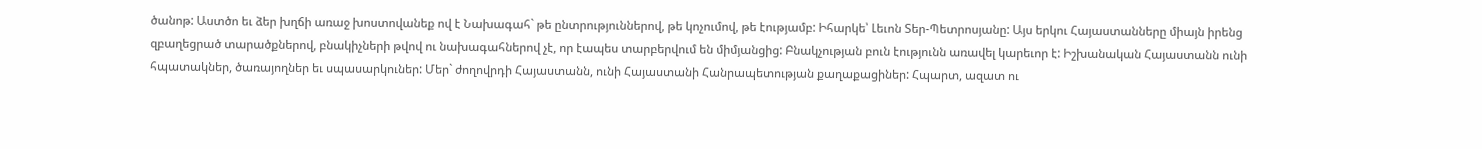ծանոթ: Աստծո եւ ձեր խղճի առաջ խոստովանեք ով է Նախագահ` թե ընտրություններով, թե կոչումով, թե էությամբ: Իհարկե՝ Լեւոն Տեր-Պետրոսյանը: Այս երկու Հայաստանները միայն իրենց զբաղեցրած տարածքներով, բնակիչների թվով ու նախագահներով չէ, որ էապես տարբերվում են միմյանցից: Բնակչության բուն էությունն առավել կարեւոր է: Իշխանական Հայաստանն ունի հպատակներ, ծառայողներ եւ սպասարկուներ: Մեր` ժողովրդի Հայաստանն, ունի Հայաստանի Հանրապետության քաղաքացիներ: Հպարտ, ազատ ու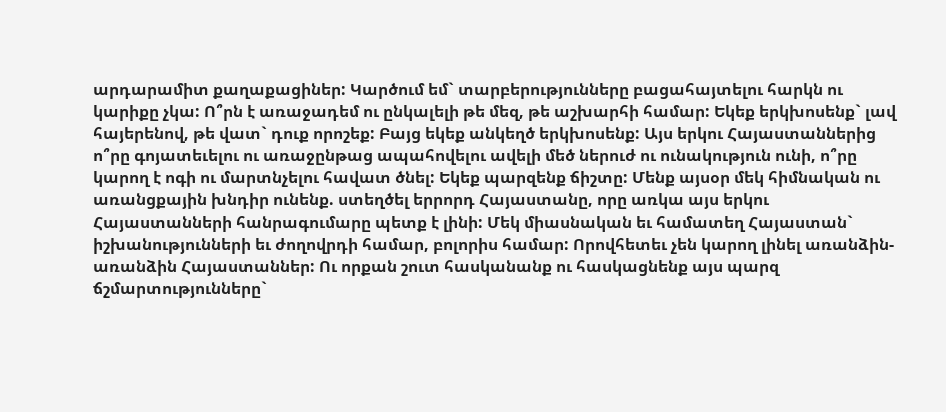արդարամիտ քաղաքացիներ: Կարծում եմ` տարբերությունները բացահայտելու հարկն ու կարիքը չկա: Ո՞րն է առաջադեմ ու ընկալելի թե մեզ, թե աշխարհի համար: Եկեք երկխոսենք` լավ հայերենով, թե վատ` դուք որոշեք: Բայց եկեք անկեղծ երկխոսենք: Այս երկու Հայաստաններից ո՞րը գոյատեւելու ու առաջընթաց ապահովելու ավելի մեծ ներուժ ու ունակություն ունի, ո՞րը կարող է ոգի ու մարտնչելու հավատ ծնել: Եկեք պարզենք ճիշտը: Մենք այսօր մեկ հիմնական ու առանցքային խնդիր ունենք. ստեղծել երրորդ Հայաստանը, որը առկա այս երկու Հայաստանների հանրագումարը պետք է լինի: Մեկ միասնական եւ համատեղ Հայաստան` իշխանությունների եւ ժողովրդի համար, բոլորիս համար: Որովհետեւ չեն կարող լինել առանձին-առանձին Հայաստաններ: Ու որքան շուտ հասկանանք ու հասկացնենք այս պարզ ճշմարտությունները`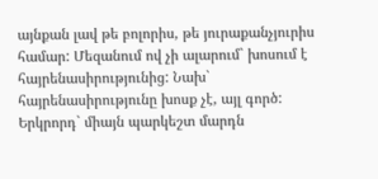այնքան լավ թե բոլորիս, թե յուրաքանչյուրիս համար: Մեզանում ով չի ալարում` խոսում է հայրենասիրությունից: Նախ` հայրենասիրությունը խոսք չէ, այլ գործ: Երկրորդ` միայն պարկեշտ մարդն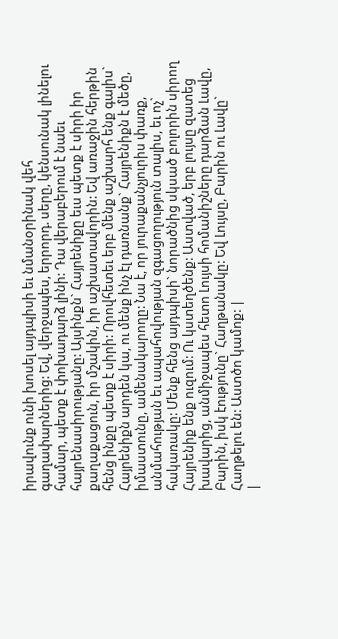իրավունք ունի խոսել այդպիսի եւ նմանօրինակ վեհ գաղափարներից: Եվ, վերջապես, երրորդ. սերը, կենսունակ լինելու համար, պետք է փոխադարձ լինի: Դա վերաբերում է նաեւ հայրենասիրությանը: Այսինքն` Հայրենիքը եւս պետք է սիրի իր քաղաքացուն, իր մշակին, իր աշխատավորին: Եվ առաջին հերթին հենց ինքը պետք է սիրի: Որովհետեւ երբ մենք աշխարհ ենք գալիս` Հայրենիքն արդեն կա, ու մենք ինչ էլ դառնանք` Հայրենիքն է մեծը, իմաստունը, ամենակարողը: Նա է, որ յուրաքանչյուրիս փառք, անմահության եւ ապահովության զգացողություն տալիս, եւ ոչ` հակառակը: Մենք հենց այդպիսի` նորածնից սկսած բոլորին սիրող Հայրենիք ենք ուզում: Ու կստեղծենք: Աստված, երբ լույսը զատեց խավարից, անմիջապես հետո Լույսի հոմանիշները դարձան Լավը, Բարին, իսկ էությունը` Հաղթանակը: Եվ Լույսը, Բարին ու Լավը` Հաղթելու են: Աստծո կամոք: |
|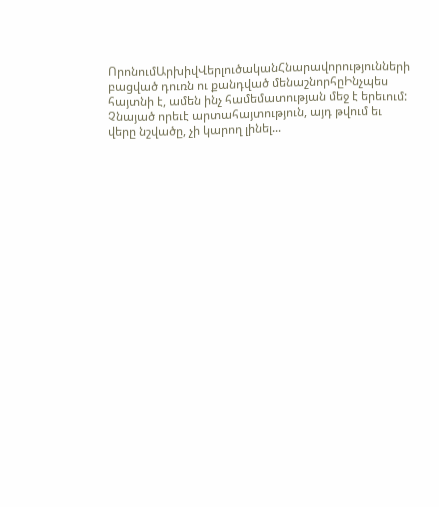ՈրոնումԱրխիվՎերլուծականՀնարավորությունների բացված դուռն ու քանդված մենաշնորհըԻնչպես հայտնի է, ամեն ինչ համեմատության մեջ է երեւում: Չնայած որեւէ արտահայտություն, այդ թվում եւ վերը նշվածը, չի կարող լինել...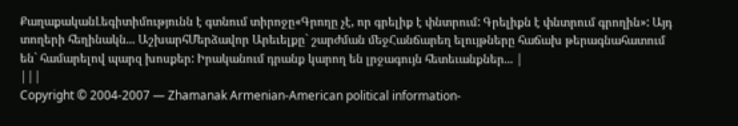ՔաղաքականԼեգիտիմությունն է գտնում տիրոջը«Գրողը չէ, որ գրելիք է փնտրում: Գրելիքն է փնտրում գրողին»: Այդ տողերի հեղինակն... ԱշխարհՄերձավոր Արեւելքը` շարժման մեջՀանճարեղ ելույթները հաճախ թերագնահատում են` համարելով պարզ խոսքեր: Իրականում դրանք կարող են լրջագույն հետեւանքներ... |
|||
Copyright © 2004-2007 — Zhamanak Armenian-American political information-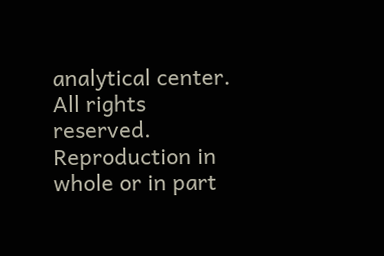analytical center. All rights reserved. Reproduction in whole or in part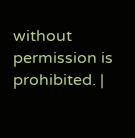without permission is prohibited. |